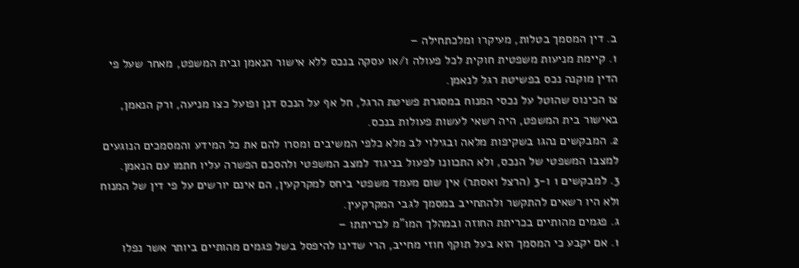ב. דין המסמך בטלות, מעיקרו ומלכתחילה –
1. קיימת מניעות משפטית חוקית לכל פעולה ו/או עסקה בנכס ללא אישור הנאמן ובית המשפט, מאחר שעל פי הדין מוקנה נכס בפשיטת רגל לנאמן.
צו הכינוס שהוטל על נכסי המנוח במסגרת פשיטת הרגל, חל אף על הנכס דנן ופועל כצו מניעה, ורק הנאמן, באישור בית המשפט, היה רשאי לעשות פעולות בנכס.
2. המבקשים נהגו בשקיפות מלאה ובגילוי לב מלא כלפי המשיבים ומסרו להם את כל המידע והמסמכים הנוגעים למצבו המשפטי של הנכס, ולא התכוונו לפעול בניגוד למצב המשפטי ולהסכם הפשרה עליו חתמו עם הנאמן.
3. למבקשים 1 ו-3 (הרצל ואסתר) אין שום מעמד משפטי ביחס למקרקעין, הם אינם יורשים על פי דין של המנוח ולא היו רשאים להתקשר ולהתחייב במסמך לגבי המקרקעין.
ג. פגמים מהותיים בכריתת החוזה ובמהלך המו"מ לכריתתו –
1. אם יקבע כי המסמך הוא בעל תוקף חוזי מחייב, הרי שדינו להיפסל בשל פגמים מהותיים ביותר אשר נפלו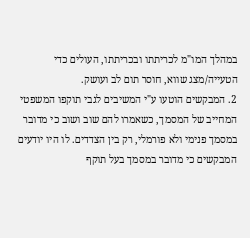במהלך המו"מ לכריתתו ובכריתתו, העולים כדי הטעייה/מצג שווא, חוסר תום לב ועושק.
2. המבקשים הוטעו ע"י המשיבים לגבי תוקפו המשפטי המחייב של המסמך, כשאמרו להם שוב ושוב כי מדובר במסמך פנימי ולא פורמלי, רק בין הצדדים. לו היו יודעים המבקשים כי מדובר במסמך בעל תוקף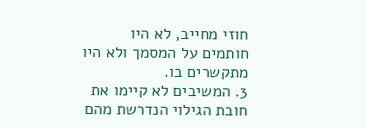חוזי מחייב, לא היו חותמים על המסמך ולא היו מתקשרים בו.
3. המשיבים לא קיימו את חובת הגילוי הנדרשת מהם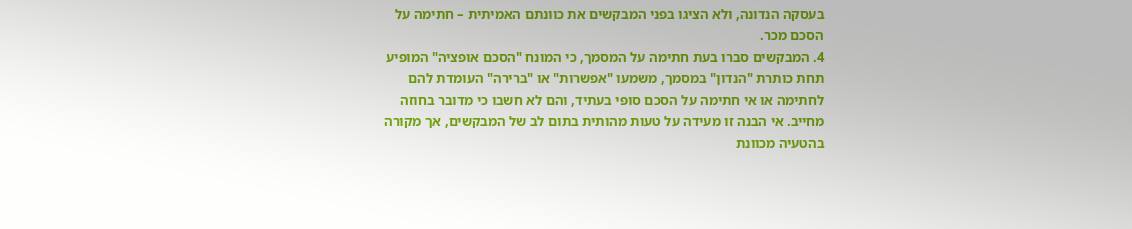בעסקה הנדונה, ולא הציגו בפני המבקשים את כוונתם האמיתית – חתימה על הסכם מכר.
4. המבקשים סברו בעת חתימה על המסמך, כי המונח "הסכם אופציה" המופיע תחת כותרת "הנדון" במסמך, משמעו "אפשרות" או "ברירה" העומדת להם לחתימה או אי חתימה על הסכם סופי בעתיד, והם לא חשבו כי מדובר בחוזה מחייב. אי הבנה זו מעידה על טעות מהותית בתום לב של המבקשים, אך מקורה בהטעיה מכוונת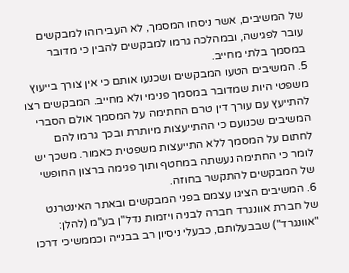של המשיבים, אשר ניסחו המסמך, לא העבירוהו למבקשים עובר לפגישה, ובמהלכה גרמו למבקשים להבין כי מדובר במסמך בלתי מחייב.
5. המשיבים הטעו המבקשים ושכנעו אותם כי אין צורך בייעוץ משפטי היות שמדובר במסמך פנימי ולא מחייב. המבקשים רצו להתייעץ עם עורך דין טרם החתימה על המסמך אולם הסברי המשיבים שכנועם כי ההתייעצות מיותרת ובכך גרמו להם לחתום על המסמך ללא התייעצות משפטית כאמור. משכך יש לומר כי החתימה נעשתה במחטף ותוך פגימה ברצון החופשי של המבקשים להתקשר בחוזה.
6. המשיבים הציגו עצמם בפני המבקשים ובאתר האינטרנט של חברת אוונגרד חברה לבניה ויזמות נדל"ן בע"מ (להלן: "אוונגרד") שבבעלותם, כבעלי ניסיון רב בבנייה וכממשיכי דרכו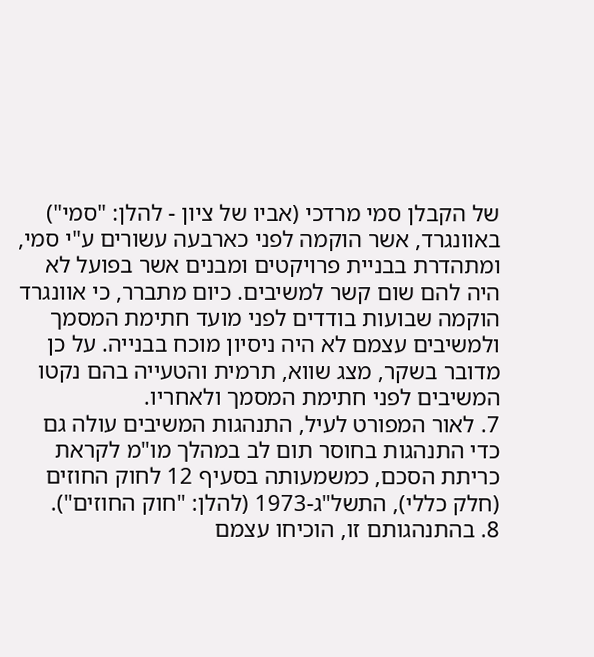של הקבלן סמי מרדכי (אביו של ציון - להלן: "סמי") באוונגרד, אשר הוקמה לפני כארבעה עשורים ע"י סמי, ומתהדרת בבניית פרויקטים ומבנים אשר בפועל לא היה להם שום קשר למשיבים. כיום מתברר, כי אוונגרד הוקמה שבועות בודדים לפני מועד חתימת המסמך ולמשיבים עצמם לא היה ניסיון מוכח בבנייה. על כן מדובר בשקר, מצג שווא, תרמית והטעייה בהם נקטו המשיבים לפני חתימת המסמך ולאחריו.
7. לאור המפורט לעיל, התנהגות המשיבים עולה גם כדי התנהגות בחוסר תום לב במהלך מו"מ לקראת כריתת הסכם, כמשמעותה בסעיף 12 לחוק החוזים (חלק כללי), התשל"ג-1973 (להלן: "חוק החוזים").
8. בהתנהגותם זו, הוכיחו עצמם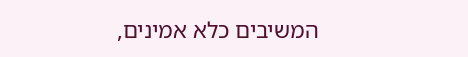המשיבים כלא אמינים,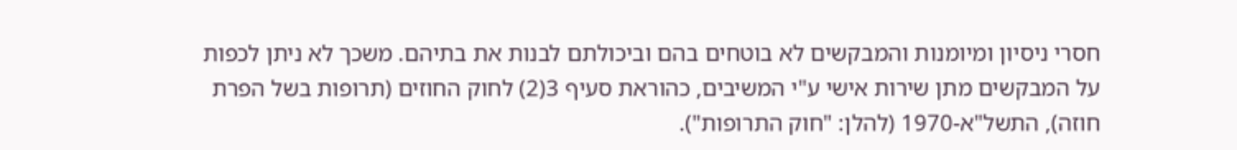חסרי ניסיון ומיומנות והמבקשים לא בוטחים בהם וביכולתם לבנות את בתיהם. משכך לא ניתן לכפות על המבקשים מתן שירות אישי ע"י המשיבים, כהוראת סעיף 3(2) לחוק החוזים (תרופות בשל הפרת חוזה), התשל"א-1970 (להלן: "חוק התרופות").